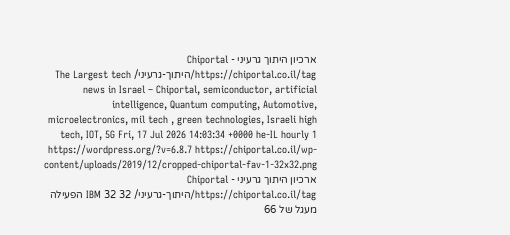ארכיון היתוך גרעיני - Chiportal https://chiportal.co.il/tag/היתוך-גרעיני/ The Largest tech news in Israel – Chiportal, semiconductor, artificial intelligence, Quantum computing, Automotive, microelectronics, mil tech , green technologies, Israeli high tech, IOT, 5G Fri, 17 Jul 2026 14:03:34 +0000 he-IL hourly 1 https://wordpress.org/?v=6.8.7 https://chiportal.co.il/wp-content/uploads/2019/12/cropped-chiportal-fav-1-32x32.png ארכיון היתוך גרעיני - Chiportal https://chiportal.co.il/tag/היתוך-גרעיני/ 32 32 IBM הפעילה מעגל של 66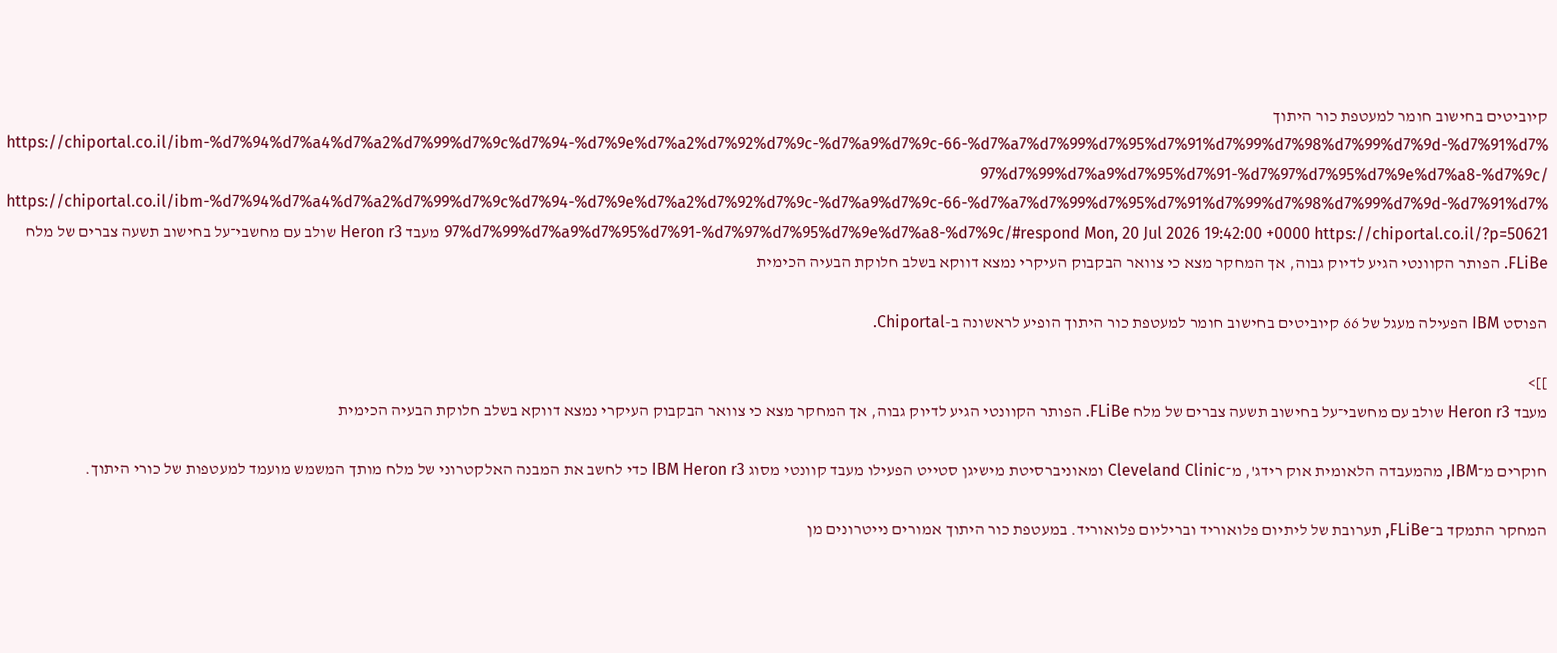קיוביטים בחישוב חומר למעטפת כור היתוך https://chiportal.co.il/ibm-%d7%94%d7%a4%d7%a2%d7%99%d7%9c%d7%94-%d7%9e%d7%a2%d7%92%d7%9c-%d7%a9%d7%9c-66-%d7%a7%d7%99%d7%95%d7%91%d7%99%d7%98%d7%99%d7%9d-%d7%91%d7%97%d7%99%d7%a9%d7%95%d7%91-%d7%97%d7%95%d7%9e%d7%a8-%d7%9c/ https://chiportal.co.il/ibm-%d7%94%d7%a4%d7%a2%d7%99%d7%9c%d7%94-%d7%9e%d7%a2%d7%92%d7%9c-%d7%a9%d7%9c-66-%d7%a7%d7%99%d7%95%d7%91%d7%99%d7%98%d7%99%d7%9d-%d7%91%d7%97%d7%99%d7%a9%d7%95%d7%91-%d7%97%d7%95%d7%9e%d7%a8-%d7%9c/#respond Mon, 20 Jul 2026 19:42:00 +0000 https://chiportal.co.il/?p=50621 מעבד Heron r3 שולב עם מחשבי־על בחישוב תשעה צברים של מלח FLiBe. הפותר הקוונטי הגיע לדיוק גבוה, אך המחקר מצא כי צוואר הבקבוק העיקרי נמצא דווקא בשלב חלוקת הבעיה הכימית

הפוסט IBM הפעילה מעגל של 66 קיוביטים בחישוב חומר למעטפת כור היתוך הופיע לראשונה ב-Chiportal.

]]>
מעבד Heron r3 שולב עם מחשבי־על בחישוב תשעה צברים של מלח FLiBe. הפותר הקוונטי הגיע לדיוק גבוה, אך המחקר מצא כי צוואר הבקבוק העיקרי נמצא דווקא בשלב חלוקת הבעיה הכימית

חוקרים מ־IBM, מהמעבדה הלאומית אוק רידג', מ־Cleveland Clinic ומאוניברסיטת מישיגן סטייט הפעילו מעבד קוונטי מסוג IBM Heron r3 כדי לחשב את המבנה האלקטרוני של מלח מותך המשמש מועמד למעטפות של כורי היתוך.

המחקר התמקד ב־FLiBe, תערובת של ליתיום פלואוריד ובריליום פלואוריד. במעטפת כור היתוך אמורים נייטרונים מן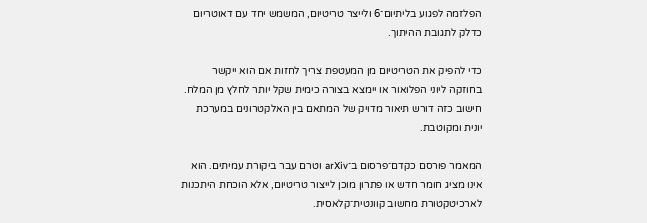הפלזמה לפגוע בליתיום־6 ולייצר טריטיום, המשמש יחד עם דאוטריום כדלק לתגובת ההיתוך.

כדי להפיק את הטריטיום מן המעטפת צריך לחזות אם הוא ייקשר בחוזקה ליוני הפלואור או יימצא בצורה כימית שקל יותר לחלץ מן המלח. חישוב כזה דורש תיאור מדויק של המתאם בין האלקטרונים במערכת יונית ומקוטבת.

המאמר פורסם כקדם־פרסום ב־arXiv וטרם עבר ביקורת עמיתים. הוא אינו מציג חומר חדש או פתרון מוכן לייצור טריטיום, אלא הוכחת היתכנות לארכיטקטורת מחשוב קוונטית־קלאסית.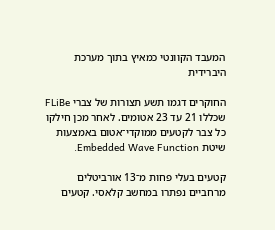המעבד הקוונטי כמאיץ בתוך מערכת היברידית

החוקרים דגמו תשע תצורות של צברי FLiBe שכללו 21 עד 23 אטומים. לאחר מכן חילקו כל צבר לקטעים ממוקדי־אטום באמצעות שיטת Embedded Wave Function.

קטעים בעלי פחות מ־13 אורביטלים מרחביים נפתרו במחשב קלאסי. קטעים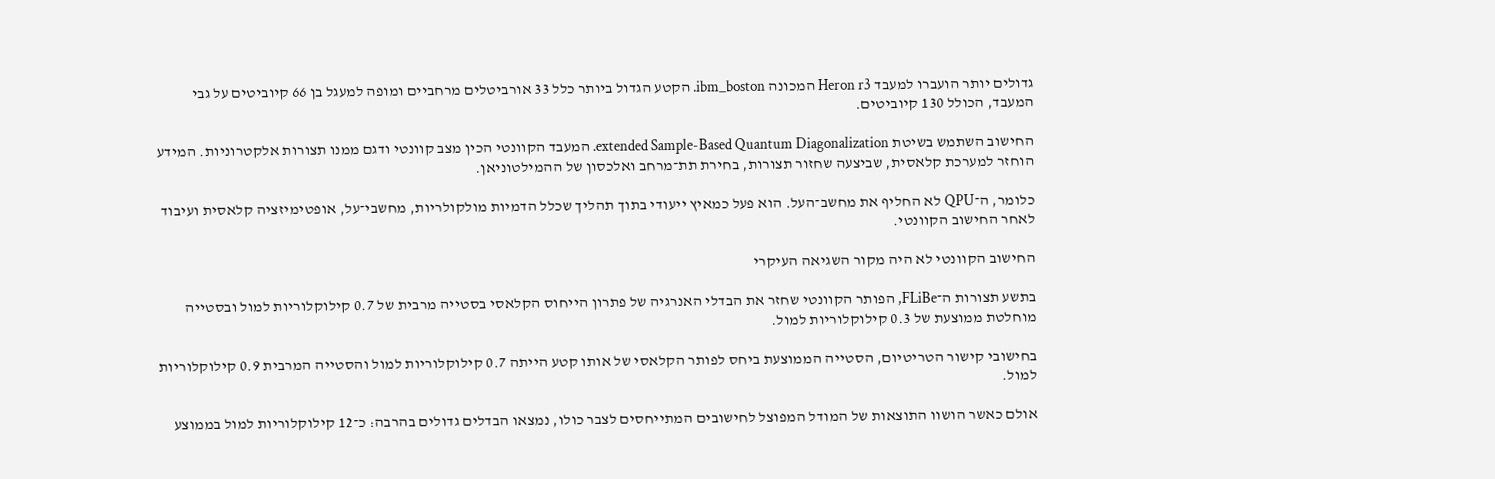גדולים יותר הועברו למעבד Heron r3 המכונה ibm_boston. הקטע הגדול ביותר כלל 33 אורביטלים מרחביים ומופה למעגל בן 66 קיוביטים על גבי המעבד, הכולל 130 קיוביטים.

החישוב השתמש בשיטת extended Sample-Based Quantum Diagonalization. המעבד הקוונטי הכין מצב קוונטי ודגם ממנו תצורות אלקטרוניות. המידע הוחזר למערכת קלאסית, שביצעה שחזור תצורות, בחירת תת־מרחב ואלכסון של ההמילטוניאן.

כלומר, ה־QPU לא החליף את מחשב־העל. הוא פעל כמאיץ ייעודי בתוך תהליך שכלל הדמיות מולקולריות, מחשבי־על, אופטימיזציה קלאסית ועיבוד לאחר החישוב הקוונטי.

החישוב הקוונטי לא היה מקור השגיאה העיקרי

בתשע תצורות ה־FLiBe, הפותר הקוונטי שחזר את הבדלי האנרגיה של פתרון הייחוס הקלאסי בסטייה מרבית של 0.7 קילוקלוריות למול ובסטייה מוחלטת ממוצעת של 0.3 קילוקלוריות למול.

בחישובי קישור הטריטיום, הסטייה הממוצעת ביחס לפותר הקלאסי של אותו קטע הייתה 0.7 קילוקלוריות למול והסטייה המרבית 0.9 קילוקלוריות למול.

אולם כאשר הושוו התוצאות של המודל המפוצל לחישובים המתייחסים לצבר כולו, נמצאו הבדלים גדולים בהרבה: כ־12 קילוקלוריות למול בממוצע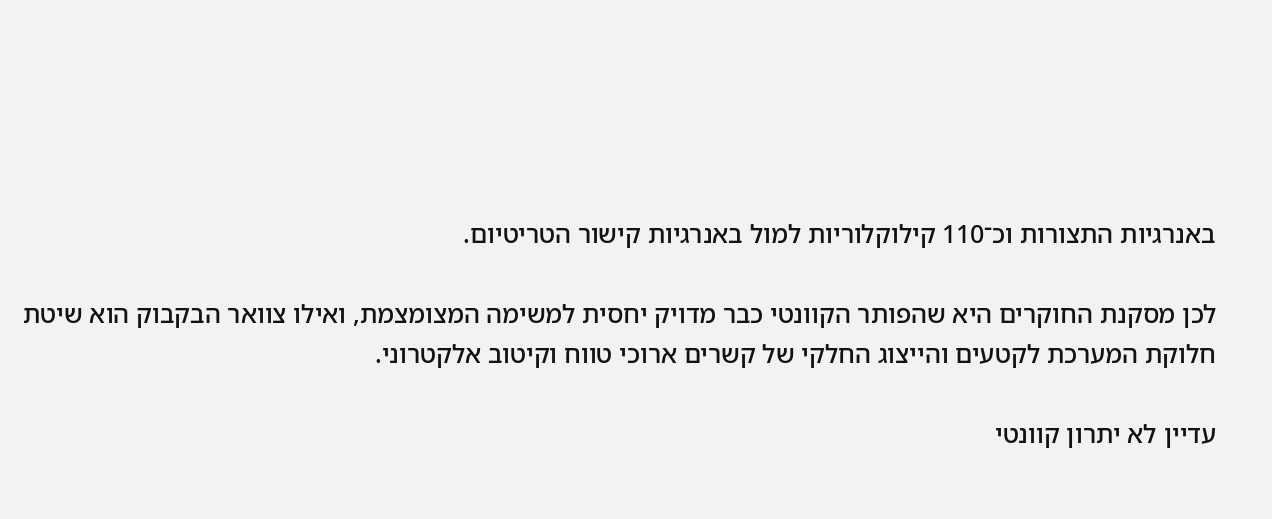באנרגיות התצורות וכ־110 קילוקלוריות למול באנרגיות קישור הטריטיום.

לכן מסקנת החוקרים היא שהפותר הקוונטי כבר מדויק יחסית למשימה המצומצמת, ואילו צוואר הבקבוק הוא שיטת חלוקת המערכת לקטעים והייצוג החלקי של קשרים ארוכי טווח וקיטוב אלקטרוני.

עדיין לא יתרון קוונטי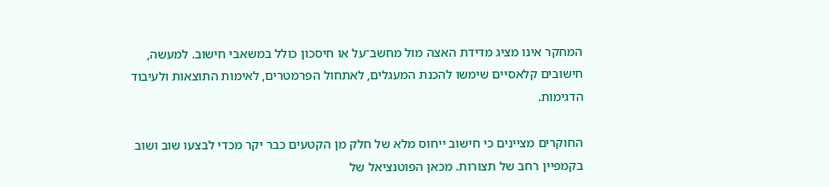המחקר אינו מציג מדידת האצה מול מחשב־על או חיסכון כולל במשאבי חישוב. למעשה, חישובים קלאסיים שימשו להכנת המעגלים, לאתחול הפרמטרים, לאימות התוצאות ולעיבוד הדגימות.

החוקרים מציינים כי חישוב ייחוס מלא של חלק מן הקטעים כבר יקר מכדי לבצעו שוב ושוב בקמפיין רחב של תצורות. מכאן הפוטנציאל של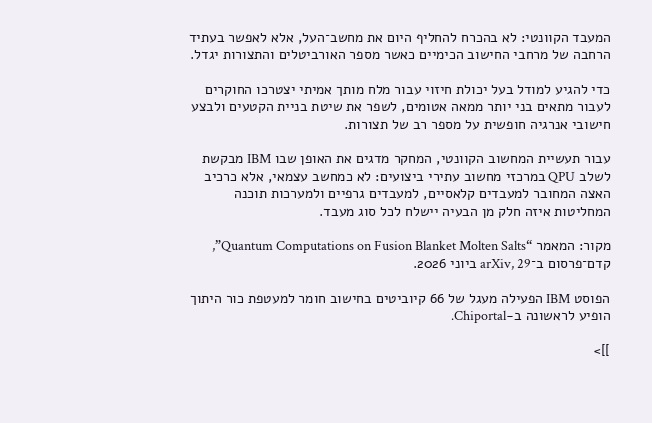המעבד הקוונטי: לא בהכרח להחליף היום את מחשב־העל, אלא לאפשר בעתיד הרחבה של מרחבי החישוב הכימיים כאשר מספר האורביטלים והתצורות יגדל.

כדי להגיע למודל בעל יכולת חיזוי עבור מלח מותך אמיתי יצטרכו החוקרים לעבור מתאים בני יותר ממאה אטומים, לשפר את שיטת בניית הקטעים ולבצע חישובי אנרגיה חופשית על מספר רב של תצורות.

עבור תעשיית המחשוב הקוונטי, המחקר מדגים את האופן שבו IBM מבקשת לשלב QPU במרכזי מחשוב עתירי ביצועים: לא כמחשב עצמאי, אלא כרכיב האצה המחובר למעבדים קלאסיים, למעבדים גרפיים ולמערכות תוכנה המחליטות איזה חלק מן הבעיה יישלח לכל סוג מעבד.

מקור: המאמר “Quantum Computations on Fusion Blanket Molten Salts”, קדם־פרסום ב־arXiv, 29 ביוני 2026.

הפוסט IBM הפעילה מעגל של 66 קיוביטים בחישוב חומר למעטפת כור היתוך הופיע לראשונה ב-Chiportal.

]]>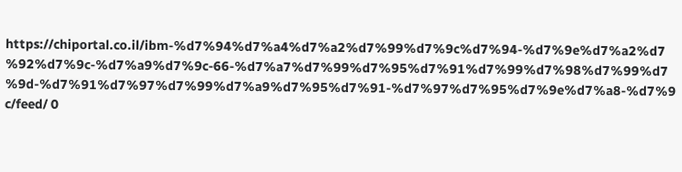https://chiportal.co.il/ibm-%d7%94%d7%a4%d7%a2%d7%99%d7%9c%d7%94-%d7%9e%d7%a2%d7%92%d7%9c-%d7%a9%d7%9c-66-%d7%a7%d7%99%d7%95%d7%91%d7%99%d7%98%d7%99%d7%9d-%d7%91%d7%97%d7%99%d7%a9%d7%95%d7%91-%d7%97%d7%95%d7%9e%d7%a8-%d7%9c/feed/ 0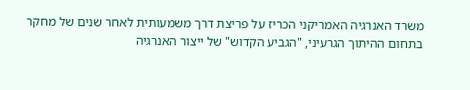משרד האנרגיה האמריקני הכריז על פריצת דרך משמעותית לאחר שנים של מחקר בתחום ההיתוך הגרעיני, "הגביע הקדוש" של ייצור האנרגיה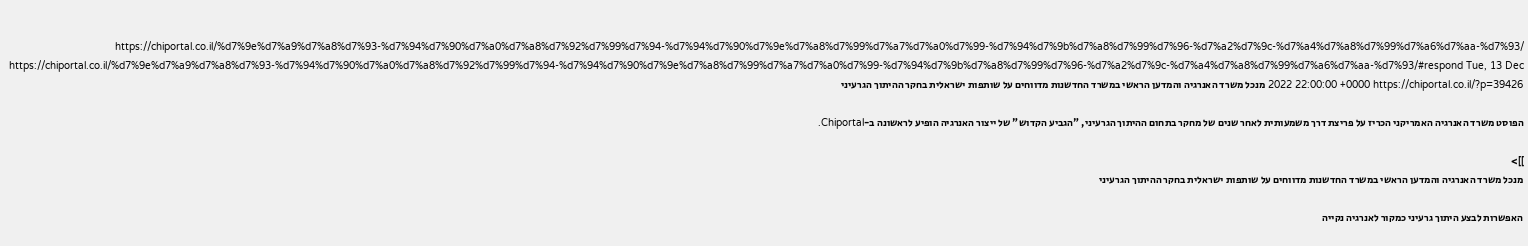https://chiportal.co.il/%d7%9e%d7%a9%d7%a8%d7%93-%d7%94%d7%90%d7%a0%d7%a8%d7%92%d7%99%d7%94-%d7%94%d7%90%d7%9e%d7%a8%d7%99%d7%a7%d7%a0%d7%99-%d7%94%d7%9b%d7%a8%d7%99%d7%96-%d7%a2%d7%9c-%d7%a4%d7%a8%d7%99%d7%a6%d7%aa-%d7%93/ https://chiportal.co.il/%d7%9e%d7%a9%d7%a8%d7%93-%d7%94%d7%90%d7%a0%d7%a8%d7%92%d7%99%d7%94-%d7%94%d7%90%d7%9e%d7%a8%d7%99%d7%a7%d7%a0%d7%99-%d7%94%d7%9b%d7%a8%d7%99%d7%96-%d7%a2%d7%9c-%d7%a4%d7%a8%d7%99%d7%a6%d7%aa-%d7%93/#respond Tue, 13 Dec 2022 22:00:00 +0000 https://chiportal.co.il/?p=39426 מנכל משרד האנרגיה והמדען הראשי במשרד החדשנות מדווחים על שותפות ישראלית בחקר ההיתוך הגרעיני

הפוסט משרד האנרגיה האמריקני הכריז על פריצת דרך משמעותית לאחר שנים של מחקר בתחום ההיתוך הגרעיני, "הגביע הקדוש" של ייצור האנרגיה הופיע לראשונה ב-Chiportal.

]]>
מנכל משרד האנרגיה והמדען הראשי במשרד החדשנות מדווחים על שותפות ישראלית בחקר ההיתוך הגרעיני

האפשרות לבצע היתוך גרעיני כמקור לאנרגיה נקייה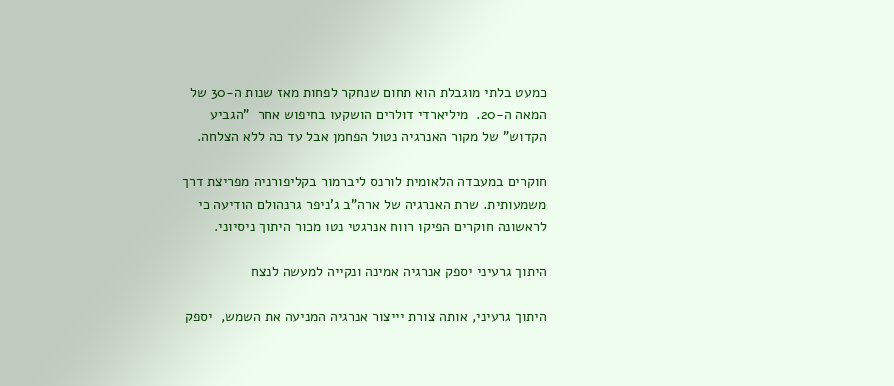כמעט בלתי מוגבלת הוא תחום שנחקר לפחות מאז שנות ה-30 של המאה ה-20.  מיליארדי דולרים הושקעו בחיפוש אחר  "הגביע הקדוש" של מקור האנרגיה נטול הפחמן אבל עד כה ללא הצלחה.

חוקרים במעבדה הלאומית לורנס ליברמור בקליפורניה מפריצת דרך  משמעותית. שרת האנרגיה של ארה"ב ג'ניפר גרנהולם הודיעה כי לראשונה חוקרים הפיקו רווח אנרגטי נטו מכור היתוך ניסיוני.

היתוך גרעיני יספק אנרגיה אמינה ונקייה למעשה לנצח

היתוך גרעיני, אותה צורת יייצור אנרגיה המניעה את השמש,  יספק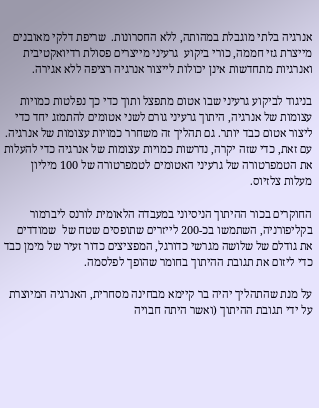אנרגיה בלתי מוגבלת במהותה, ללא החסרונות.  שריפת דלקי מאובנים מייצרת גזי חממה, כורי ביקוע  גרעיני מייצרים פסולת רדיואקטיבית ואנרגיות מתחדשות אינן יכולות לייצור אנרגיה רציפה ללא אגירה.

בניגוד לביקוע גרעיני שבו אטום מתפצל ותוך כדי כך נפלטות כמויות עצומות של אנרגיה, היתוך גרעיני גורם לשני אטומים להתמזג יחד כדי ליצור אטום כבד יותר. גם תהליך זה משחרר כמויות עצומות של אנרגיה. עם זאת, כדי שזה יקרה, נדרשות כמויות עצומות של אנרגיה כדי להעלות את הטמפרטורה של גרעיני האטומים לטמפרטורה של 100 מיליון מעלות צלזיוס.

החוקרים בכור ההיתוך הניסיוני במעבדה הלאומית לורנס ליברמור בקליפורניה, השתמשו בכ-200 לייזרים שתופסים שטח של  שמודדים את גודלם של שלושה מגרשי כדורגל, המפציצים כדור זעיר של מימן כבד כדי ליזום את תגובת ההיתוך בחומר שהופך לפלסמה.

על מנת שהתהליך יהיה בר קיימא מבחינה מסחרית, האנרגיה המיוצרת על ידי תגובת ההיתוך (ואשר היתה חבויה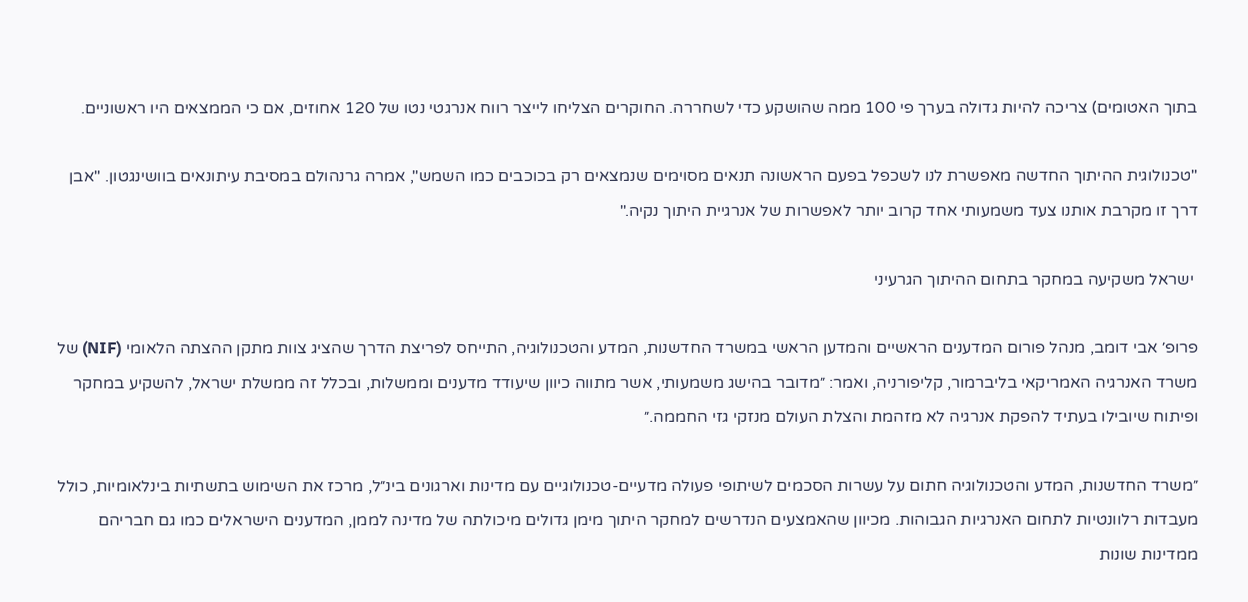בתוך האטומים) צריכה להיות גדולה בערך פי 100 ממה שהושקע כדי לשחררה. החוקרים הצליחו לייצר רווח אנרגטי נטו של 120 אחוזים, אם כי הממצאים היו ראשוניים.

"טכנולוגית ההיתוך החדשה מאפשרת לנו לשכפל בפעם הראשונה תנאים מסוימים שנמצאים רק בכוכבים כמו השמש", אמרה גרנהולם במסיבת עיתונאים בוושינגטון. "אבן דרך זו מקרבת אותנו צעד משמעותי אחד קרוב יותר לאפשרות של אנרגיית היתוך נקיה."

 ישראל משקיעה במחקר בתחום ההיתוך הגרעיני

פרופ׳ אבי דומב, מנהל פורום המדענים הראשיים והמדען הראשי במשרד החדשנות, המדע והטכנולוגיה, התייחס לפריצת הדרך שהציג צוות מתקן ההצתה הלאומי (NIF) של משרד האנרגיה האמריקאי בליברמור, קליפורניה, ואמר: ״מדובר בהישג משמעותי, אשר מתווה כיוון שיעודד מדענים וממשלות, ובכלל זה ממשלת ישראל, להשקיע במחקר ופיתוח שיובילו בעתיד להפקת אנרגיה לא מזהמת והצלת העולם מנזקי גזי החממה.״

״משרד החדשנות, המדע והטכנולוגיה חתום על עשרות הסכמים לשיתופי פעולה מדעיים-טכנולוגיים עם מדינות וארגונים בינ״ל, מרכז את השימוש בתשתיות בינלאומיות, כולל מעבדות רלוונטיות לתחום האנרגיות הגבוהות. מכיוון שהאמצעים הנדרשים למחקר היתוך מימן גדולים מיכולתה של מדינה לממן, המדענים הישראלים כמו גם חבריהם ממדינות שונות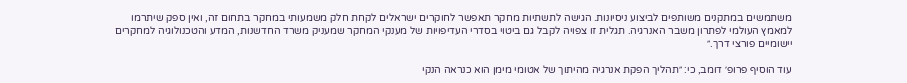משתמשים במתקנים משותפים לביצוע ניסיונות. הגישה לתשתיות מחקר תאפשר לחוקרים ישראלים לקחת חלק משמעותי במחקר בתחום זה, ואין ספק שיתרמו למאמץ העולמי לפתרון משבר האנרגיה. תגלית זו צפויה לקבל גם ביטוי בסדרי העדיפויות של מענקי המחקר שמעניק משרד החדשנות, המדע והטכנולוגיה למחקרים יישומיים פורצי דרך.״

עוד הוסיף פרופ׳ דומב, כי: ״תהליך הפקת אנרגיה מהיתוך של אטומי מימן הוא כנראה הנקי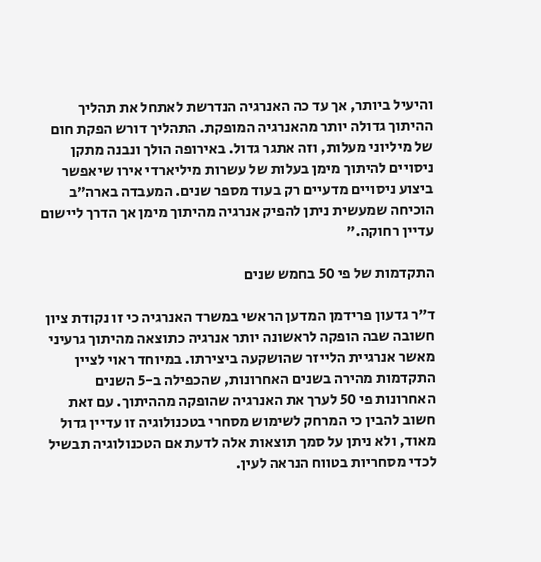והיעיל ביותר, אך עד כה האנרגיה הנדרשת לאתחל את תהליך ההיתוך גדולה יותר מהאנרגיה המופקת. התהליך דורש הפקת חום של מיליוני מעלות, וזה אתגר גדול. באירופה הולך ונבנה מתקן ניסויים להיתוך מימן בעלות של עשרות מיליארדי אירו שיאפשר ביצוע ניסויים מדעיים רק בעוד מספר שנים. המעבדה בארה״ב הוכיחה שמעשית ניתן להפיק אנרגיה מהיתוך מימן אך הדרך ליישום עדיין רחוקה.״

התקדמות של פי 50 בחמש שנים

ד"ר גדעון פרידמן המדען הראשי במשרד האנרגיה כי זו נקודת ציון חשובה שבה הופקה לראשונה יותר אנרגיה כתוצאה מהיתוך גרעיני מאשר אנרגיית הלייזר שהושקעה ביצירתו. במיוחד ראוי לציין התקדמות מהירה בשנים האחרונות, שהכפילה ב-5 השנים האחרונות פי 50 לערך את האנרגיה שהופקה מההיתוך. עם זאת חשוב להבין כי המרחק לשימוש מסחרי בטכנולוגיה זו עדיין גדול מאוד, ולא ניתן על סמך תוצאות אלה לדעת אם הטכנולוגיה תבשיל לכדי מסחריות בטווח הנראה לעין.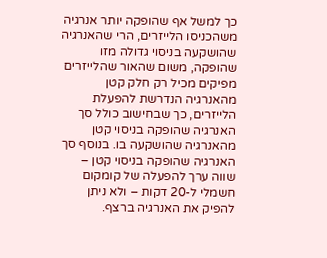כך למשל אף שהופקה יותר אנרגיה משהכניסו הלייזרים, הרי שהאנרגיה שהושקעה בניסוי גדולה מזו שהופקה, משום שהאור שהלייזרים מפיקים מכיל רק חלק קטן מהאנרגיה הנדרשת להפעלת הלייזרים, כך שבחישוב כולל סך האנרגיה שהופקה בניסוי קטן מהאנרגיה שהושקעה בו. בנוסף סך האנרגיה שהופקה בניסוי קטן – שווה ערך להפעלה של קומקום חשמלי ל-20 דקות – ולא ניתן להפיק את האנרגיה ברצף.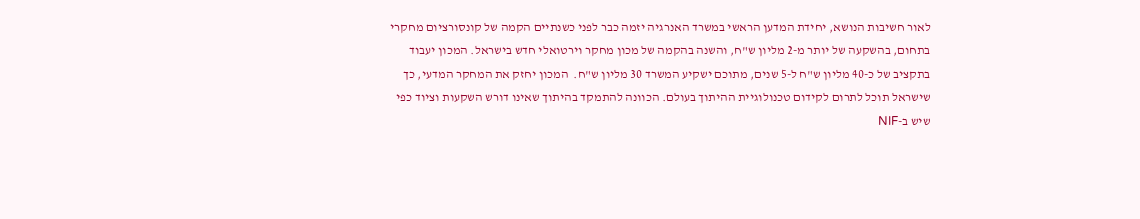לאור חשיבות הנושא, יחידת המדען הראשי במשרד האנרגיה יזמה כבר לפני כשנתיים הקמה של קונסורציום מחקרי בתחום, בהשקעה של יותר מ-2 מליון ש"ח, והשנה בהקמה של מכון מחקר וירטואלי חדש בישראל. המכון יעבוד בתקציב של כ-40 מליון ש"ח ל-5 שנים, מתוכם ישקיע המשרד 30 מליון ש"ח.  המכון יחזק את המחקר המדעי, כך שישראל תוכל לתרום לקידום טכנולוגיית ההיתוך בעולם. הכוונה להתמקד בהיתוך שאינו דורש השקעות וציוד כפי שיש ב-NIF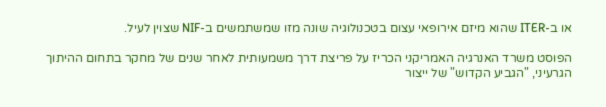או ב-ITER שהוא מיזם אירופאי עצום בטכנולוגיה שונה מזו שמשתמשים ב-NIF שצוין לעיל.

הפוסט משרד האנרגיה האמריקני הכריז על פריצת דרך משמעותית לאחר שנים של מחקר בתחום ההיתוך הגרעיני, "הגביע הקדוש" של ייצור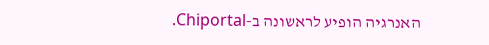האנרגיה הופיע לראשונה ב-Chiportal.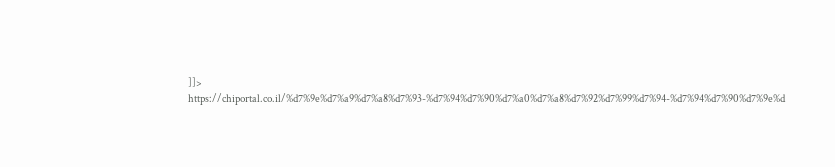]]>
https://chiportal.co.il/%d7%9e%d7%a9%d7%a8%d7%93-%d7%94%d7%90%d7%a0%d7%a8%d7%92%d7%99%d7%94-%d7%94%d7%90%d7%9e%d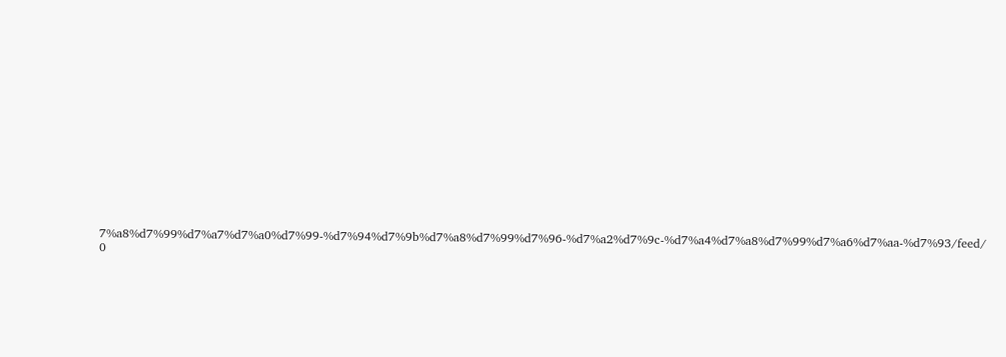7%a8%d7%99%d7%a7%d7%a0%d7%99-%d7%94%d7%9b%d7%a8%d7%99%d7%96-%d7%a2%d7%9c-%d7%a4%d7%a8%d7%99%d7%a6%d7%aa-%d7%93/feed/ 0